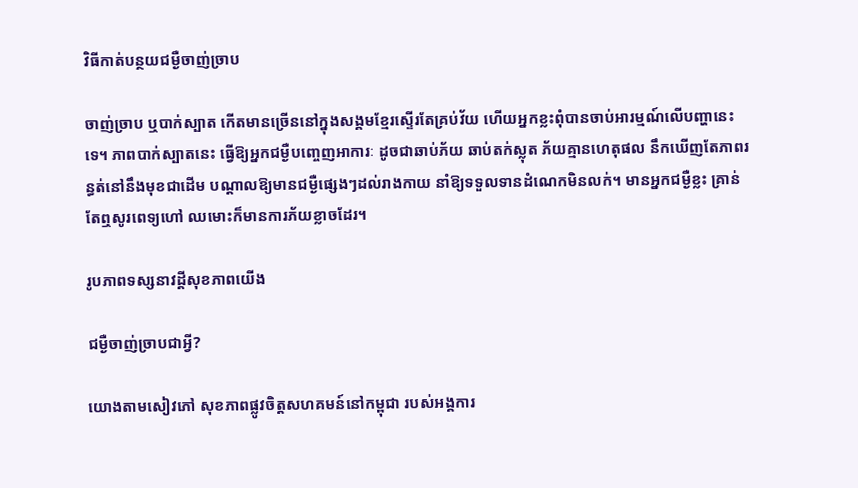វិធីកាត់បន្ថយជម្ងឺចាញ់ច្រាប

ចាញ់ច្រាប ឬបាក់ស្បាត កើតមានច្រើននៅក្នុងសង្គមខ្មែរស្ទើរតែគ្រប់វ័យ ហើយអ្នកខ្លះពុំបានចាប់អារម្មណ៍លើបញ្ហានេះទេ។ ភាពបាក់ស្បាតនេះ ធ្វើឱ្យអ្នកជម្ងឺបញ្ចេញអាការៈ ដូចជាឆាប់ភ័យ ឆាប់តក់ស្លុត ភ័យគ្មានហេតុផល នឹកឃើញតែភាពរន្ធត់នៅនឹងមុខជាដើម បណ្ដាលឱ្យមានជម្ងឺផ្សេងៗដល់រាងកាយ នាំឱ្យទទួលទានដំណេកមិនលក់។ មានអ្នកជម្ងឺខ្លះ គ្រាន់តែឮសូរពេទ្យហៅ ឈមោះក៏មានការភ័យខ្លាចដែរ។

រូបភាពទស្សនាវដ្តីសុខភាពយើង

ជម្ងឺចាញ់ច្រាបជាអ្វី?

យោងតាមសៀវភៅ សុខភាពផ្លូវចិត្ដសហគមន៍នៅកម្ពុជា របស់អង្គការ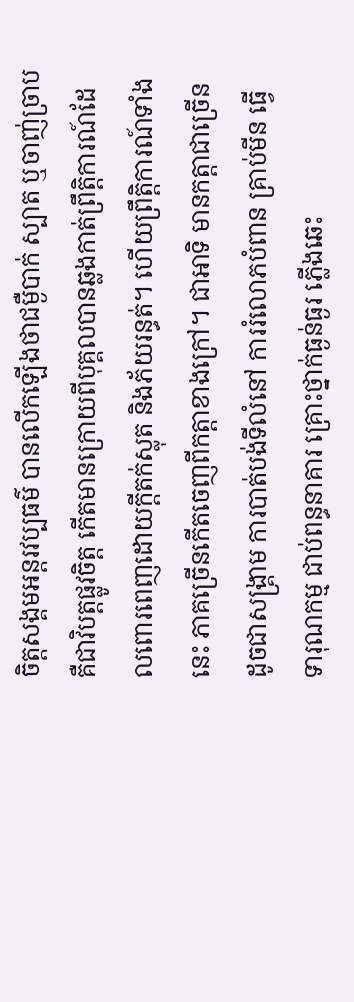ចិត្ដសង្គមអន្ដរវប្បធម៌ បានលើកឡើងថាជម្ងឺបាក់ ស្បាត ឬចាញ់ច្រាប គឺជាវិបត្ដផ្លូវចិត្ដ កើតមានក្រោយពីបុគ្គលបានឆ្លងកាត់ព្រឹត្ដិការណ៍ដែលពោរពេញដោយក្ដីតក់ស្លុត និងភ័យរន្ធត់។ ហើយព្រឹត្ដិការណ៍ទាំងនេះ ភាគច្រើនកើតចេញពីកត្ដាខាងក្រៅ។ ជាអាទិ មានកត្ដាជាច្រើន ដូចជាសង្គ្រាម ការបាត់បង់ទីលំនៅ ការរំលោភបំពាន គ្រាប់មីន ធ្វើទារុណកម្ម ជាប់ពន្ធនាគារ គ្រោះថ្នាក់ធ្ងន់ធ្ងរ ភ្លើងឆេះ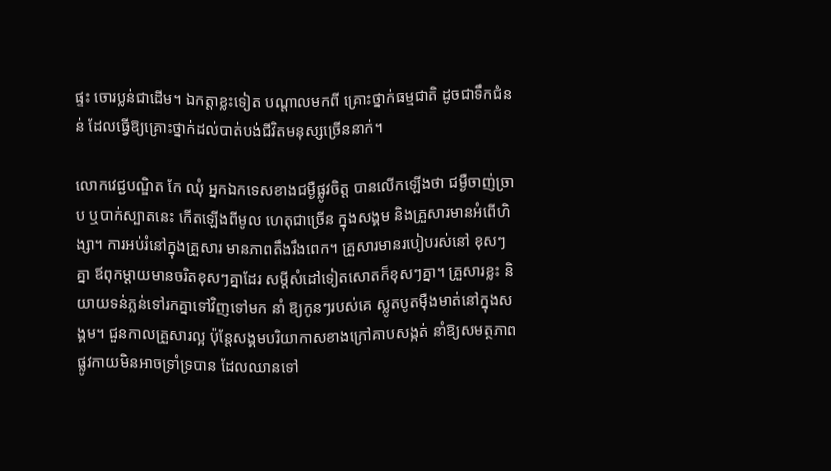ផ្ទះ ចោរប្លន់ជាដើម។ ឯកត្ដាខ្លះទៀត បណ្ដាលមកពី គ្រោះថ្នាក់ធម្មជាតិ ដូចជាទឹកជំនន់ ដែលធ្វើឱ្យគ្រោះថ្នាក់ដល់បាត់បង់ជីវិតមនុស្សច្រើននាក់។

លោកវេជ្ជបណ្ឌិត កែ ឈុំ អ្នកឯកទេសខាងជម្ងឺផ្លូវចិត្ដ បានលើកឡើងថា ជម្ងឺចាញ់ច្រាប ឬបាក់ស្បាតនេះ កើតឡើងពីមូល ហេតុជាច្រើន ក្នុងសង្គម និងគ្រួសារមានអំពើហិង្សា។ ការអប់រំនៅក្នុងគ្រួសារ មានភាពតឹងរឹងពេក។ គ្រួសារមានរបៀបរស់នៅ ខុសៗគ្នា ឪពុកម្ដាយមានចរិតខុសៗគ្នាដែរ សម្ដីសំដៅទៀតសោតក៏ខុសៗគ្នា។ គ្រួសារខ្លះ និយាយទន់ភ្លន់ទៅរកគ្នាទៅវិញទៅមក នាំ ឱ្យកូនៗរបស់គេ ស្លូតបូតម៉ឺងមាត់នៅក្នុងសង្គម។ ជួនកាលគ្រួសារល្អ ប៉ុន្ដែសង្គមបរិយាកាសខាងក្រៅគាបសង្កត់ នាំឱ្យសមត្ថភាពផ្លូវកាយមិនអាចទ្រាំទ្របាន ដែលឈានទៅ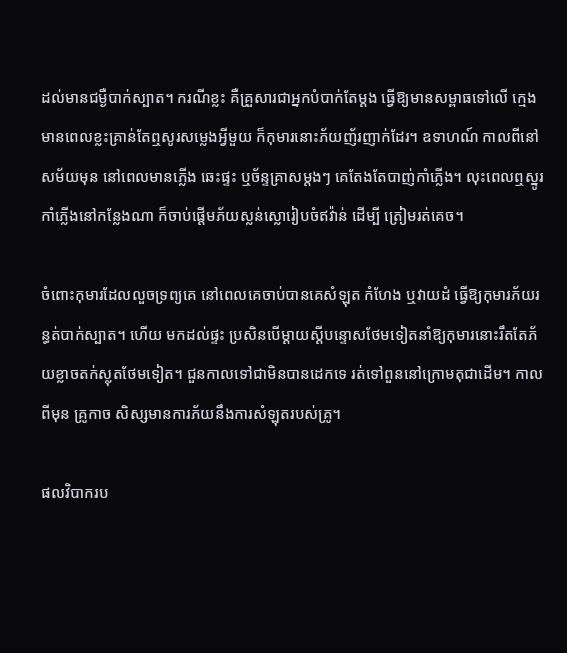ដល់មានជម្ងឺបាក់ស្បាត។ ករណីខ្លះ គឺគ្រួសារជាអ្នកបំបាក់តែម្ដង ធ្វើឱ្យមានសម្ពាធទៅលើ ក្មេង មានពេលខ្លះគ្រាន់តែឮសូរសម្លេងអ្វីមួយ ក៏កុមារនោះភ័យញ័រញាក់ដែរ។ ឧទាហណ៍ កាលពីនៅសម័យមុន នៅពេលមានភ្លើង ឆេះផ្ទះ ឬច័ន្ទគ្រាសម្ដងៗ គេតែងតែបាញ់កាំភ្លើង។ លុះពេលឮស្នូរកាំភ្លើងនៅកន្លែងណា ក៏ចាប់ផ្ដើមភ័យស្លន់ស្លោរៀបចំឥវ៉ាន់ ដើម្បី ត្រៀមរត់គេច។

ចំពោះកុមារដែលលួចទ្រព្យគេ នៅពេលគេចាប់បានគេសំឡុត កំហែង ឬវាយដំ ធ្វើឱ្យកុមារភ័យរន្ធត់បាក់ស្បាត។ ហើយ មកដល់ផ្ទះ ប្រសិនបើម្ដាយស្ដីបន្ទោសថែមទៀតនាំឱ្យកុមារនោះរឹតតែភ័យខ្លាចតក់ស្លុតថែមទៀត។ ជួនកាលទៅជាមិនបានដេកទេ រត់ទៅពួននៅក្រោមតុជាដើម។ កាលពីមុន គ្រូកាច សិស្សមានការភ័យនឹងការសំឡុតរបស់គ្រូ។

ផលវិបាករប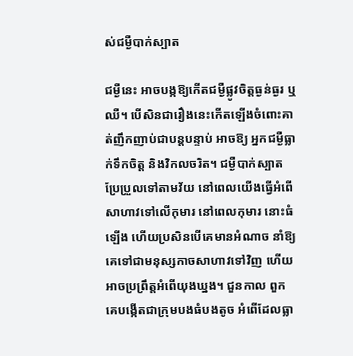ស់ជម្ងឺបាក់ស្បាត

ជម្ងឺនេះ អាចបង្កឱ្យកើតជម្ងឺផ្លូវចិត្ដធ្ងន់ធ្ងរ ឬឈឺ។ បើសិនជារឿងនេះកើតឡើងចំពោះគាត់ញឹកញាប់ជាបន្ដបន្ទាប់ អាចឱ្យ អ្នកជម្ងឺធ្លាក់ទឹកចិត្ដ និងវិកលចរិត។ ជម្ងឺបាក់ស្បាតប្រែប្រួលទៅតាមវ័យ នៅពេលយើងធ្វើអំពើសាហាវទៅលើកុមារ នៅពេលកុមារ នោះធំឡើង ហើយប្រសិនបើគេមានអំណាច នាំឱ្យគេទៅជាមនុស្សកាចសាហាវទៅវិញ ហើយអាចប្រព្រឹត្ដអំពើយុងឃ្នង។ ជួនកាល ពួកគេបង្កើតជាក្រុមបងធំបងតូច អំពើដែលធ្លា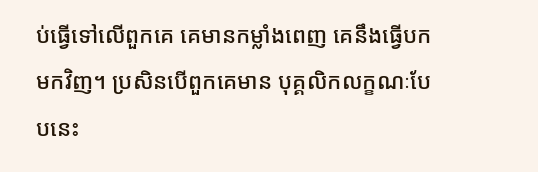ប់ធ្វើទៅលើពួកគេ គេមានកម្លាំងពេញ គេនឹងធ្វើបកមកវិញ។ ប្រសិនបើពួកគេមាន បុគ្គលិកលក្ខណៈបែបនេះ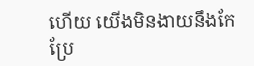ហើយ យើងមិនងាយនឹងកែប្រែ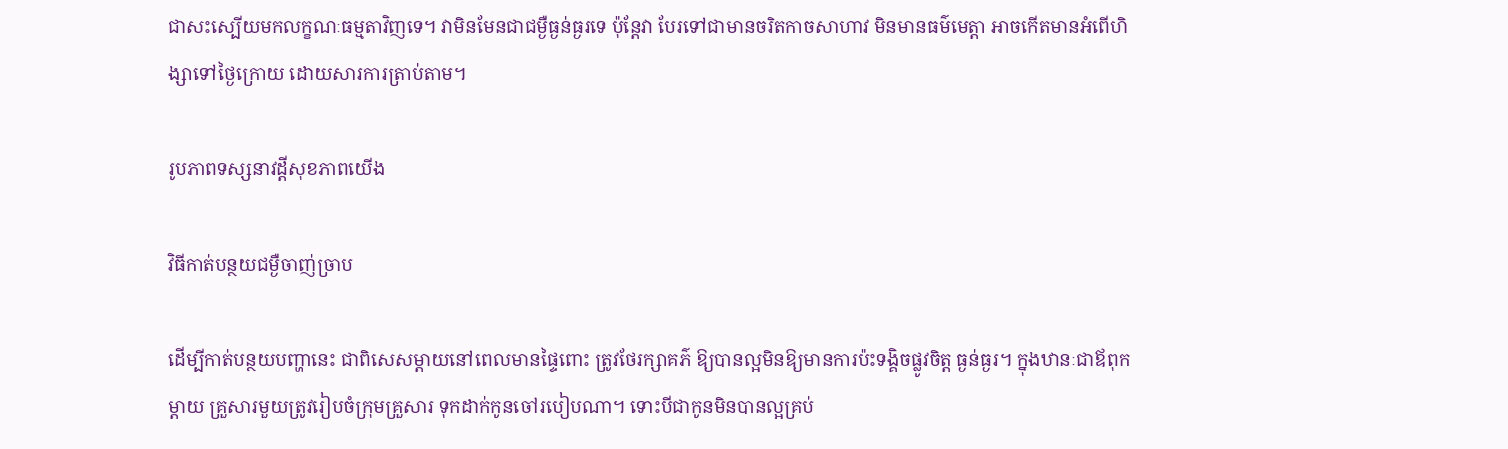ជាសះស្បើយមកលក្ខណៈធម្មតាវិញទេ។ វាមិនមែនជាជម្ងឺធ្ងន់ធ្ងរទេ ប៉ុន្ដែវា បែរទៅជាមានចរិតកាចសាហាវ មិនមានធម៌មេត្ដា អាចកើតមានអំពើហិង្សាទៅថ្ងៃក្រោយ ដោយសារការត្រាប់តាម។

រូបភាពទស្សនាវដ្តីសុខភាពយើង

វិធីកាត់បន្ថយជម្ងឺចាញ់ច្រាប

ដើម្បីកាត់បន្ថយបញ្ហានេះ ជាពិសេសម្ដាយនៅពេលមានផ្ទៃពោះ ត្រូវថែរក្សាគភ៌ ឱ្យបានល្អមិនឱ្យមានការប៉ះទង្គិចផ្លូវចិត្ដ ធ្ងន់ធ្ងរ។ ក្នុងឋានៈជាឪពុកម្ដាយ គ្រួសារមួយត្រូវរៀបចំក្រុមគ្រួសារ ទុកដាក់កូនចៅរបៀបណា។ ទោះបីជាកូនមិនបានល្អគ្រប់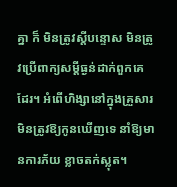គ្នា ក៏ មិនត្រូវស្ដីបន្ទោស មិនត្រូវប្រើពាក្យសម្ដីធ្ងន់ដាក់ពួកគេដែរ។ អំពើហិង្សានៅក្នុងគ្រួសារ មិនត្រូវឱ្យកូនឃើញទេ នាំឱ្យមានការភ័យ ខ្លាចតក់ស្លុត។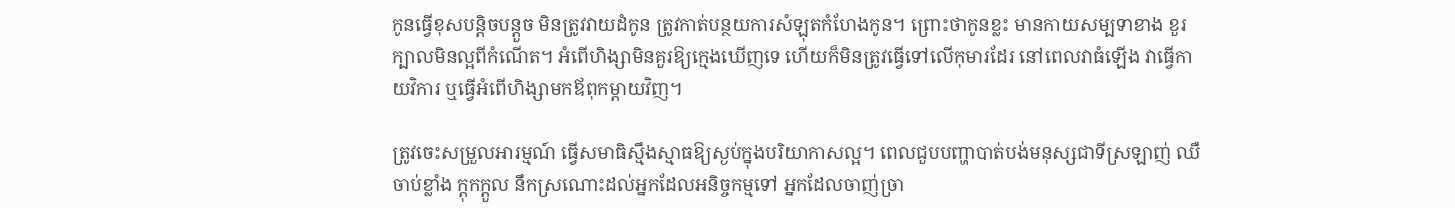កូនធ្វើខុសបន្ដិចបន្ដួច មិនត្រូវវាយដំកូន ត្រូវកាត់បន្ថយការសំឡុតកំហែងកូន។ ព្រោះថាកូនខ្លះ មានកាយសម្បទាខាង ខួរក្បាលមិនល្អពីកំណើត។ អំពើហិង្សាមិនគួរឱ្យក្មេងឃើញទេ ហើយក៏មិនត្រូវធ្វើទៅលើកុមារដែរ នៅពេលវាធំឡើង វាធ្វើកាយវិការ ឬធ្វើអំពើហិង្សាមកឪពុកម្ដាយវិញ។

ត្រូវចេះសម្រួលអារម្មណ៍ ធ្វើសមាធិស្មឹងស្មាធឱ្យស្ងប់ក្នុងបរិយាកាសល្អ។ ពេលជួបបញ្ហាបាត់បង់មនុស្សជាទីស្រឡាញ់ ឈឺ ចាប់ខ្លាំង ក្ដុកក្ដួល នឹកស្រណោះដល់អ្នកដែលអនិច្ចកម្មទៅ អ្នកដែលចាញ់ច្រា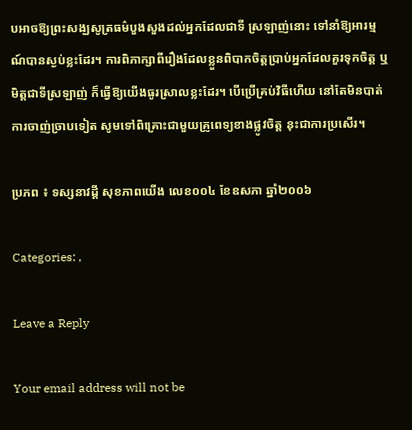បអាចឱ្យព្រះសង្ឃសូត្រធម៌បួងសួងដល់អ្នកដែលជាទី ស្រឡាញ់នោះ ទៅនាំឱ្យអារម្មណ៍បានស្ងប់ខ្លះដែរ។ ការពិភាក្សាពីរឿងដែលខ្លួនពិបាកចិត្ដប្រាប់អ្នកដែលគួរទុកចិត្ដ ឬមិត្ដជាទីស្រឡាញ់ ក៏ធ្វើឱ្យយើងធូរស្រាលខ្លះដែរ។ បើប្រើគ្រប់វិធីហើយ នៅតែមិនបាត់ការចាញ់ច្រាបទៀត សូមទៅពិគ្រោះជាមួយគ្រូពេទ្យខាងផ្លូវចិត្ដ នុះជាការប្រសើរ។

ប្រភព ៖ ទស្សនាវដ្តី សុខភាពយើង លេខ០០៤ ខែឧសភា ឆ្នាំ២០០៦

Categories: ,

Leave a Reply

Your email address will not be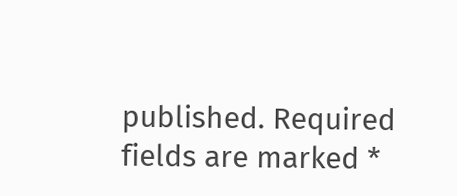published. Required fields are marked *